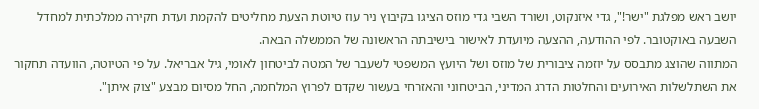יושב ראש מפלגת "ישר!", גדי איזנקוט, ושורד השבי גדי מוזס הציגו בקיבוץ ניר עוז טיוטת הצעת מחליטים להקמת ועדת חקירה ממלכתית למחדל השבעה באוקטובר. לפי ההודעה, ההצעה מיועדת לאישור בישיבתה הראשונה של הממשלה הבאה.
המתווה שהוצג מתבסס על יוזמה ציבורית של מוזס ושל היועץ המשפטי לשעבר של המטה לביטחון לאומי, גיל אבריאל. על פי הטיוטה, הוועדה תחקור את השתלשלות האירועים והחלטות הדרג המדיני, הביטחוני והאזרחי בעשור שקדם לפרוץ המלחמה, החל מסיום מבצע "צוק איתן".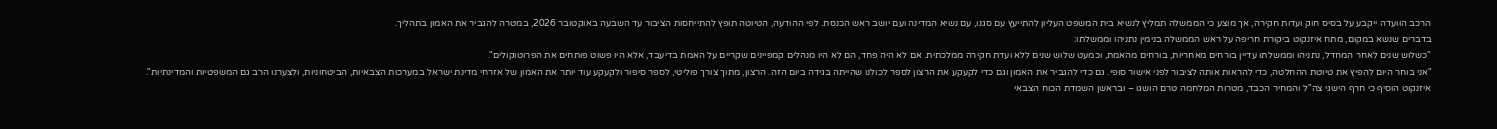הרכב הוועדה ייקבע על בסיס חוק ועדות חקירה, אך מוצע כי הממשלה תמליץ לנשיא בית המשפט העליון להתייעץ עם סגנו, עם נשיא המדינה ועם יושב ראש הכנסת. לפי ההודעה, הטיוטה תופץ להתייחסות הציבור עד השבעה באוקטובר 2026, במטרה להגביר את האמון בתהליך.
בדברים שנשא במקום, מתח איזנקוט ביקורת חריפה על ראש הממשלה בנימין נתניהו וממשלתו:
"כשלוש שנים לאחר המחדל, נתניהו וממשלתו עדיין בורחים מאחריות, בורחים מהאמת, וכמעט שלוש שנים ללא ועדת חקירה ממלכתית. אם לא היה פחד, הם לא היו מנהלים קמפיינים שקריים על האמת בדיעבד, אלא היו פשוט פותחים את הפרוטוקולים".
"אני בוחר היום להפיץ את טיוטת ההחלטה, כדי להראות אותה לציבור לפני אישור סופי. גם כדי להגביר את האמון וגם כדי לקעקע את הרצון לספר לכולנו שהייתה בגידה ביום הזה. הרצון, מתוך צורך פוליטי, לספר סיפור ולקעקע עוד יותר את האמון של אזרחי מדינת ישראל במערכות הצבאיות, הביטחוניות, ולצערנו הרב גם המשפטיות והמדינתיות".
איזנקוט הוסיף כי חרף הישגי צה"ל והמחיר הכבד, מטרות המלחמה טרם הושגו – ובראשן השמדת הכוח הצבאי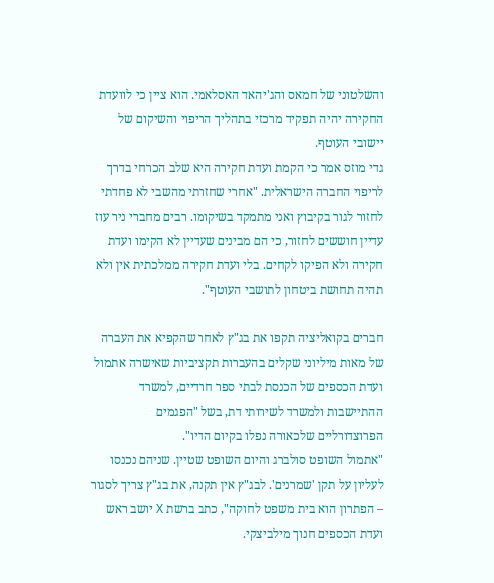והשלטוני של חמאס והג'יהאד האסלאמי. הוא ציין כי לוועדת החקירה יהיה תפקיד מרכזי בתהליך הריפוי והשיקום של יישובי העוטף.
גדי מוזס אמר כי הקמת ועדת חקירה היא שלב הכרחי בדרך לריפוי החברה הישראלית. "אחרי שחזרתי מהשבי לא פחדתי לחזור לגור בקיבוץ ואני מתמקד בשיקומו. רבים מחברי ניר עוז עדיין חוששים לחזור, כי הם מבינים שעדיין לא הקימו ועדת חקירה ולא הפיקו לקחים. בלי ועדת חקירה ממלכתית אין ולא תהיה תחושת ביטחון לתושבי העוטף".

חברים בקואליציה תקפו את בג"ץ לאחר שהקפיא את העברה של מאות מיליוני שקלים בהעברות תקציביות שאישרה אתמול ועדת הכספים של הכנסת לבתי ספר חרדיים, למשרד ההתיישבות ולמשרד לשירותי דת, בשל "הפגמים הפרוצדורליים שלכאורה נפלו בקיום הדיו".
"אתמול השופט סולברג והיום השופט שטיין. שניהם נכנסו לעליון על תקן 'שמרנים'. לבג"ץ אין תקנה, את בג"ץ צריך לסגור – הפתרון הוא בית משפט לחוקה", כתב ברשת X יושב ראש ועדת הכספים חנוך מילביצקי.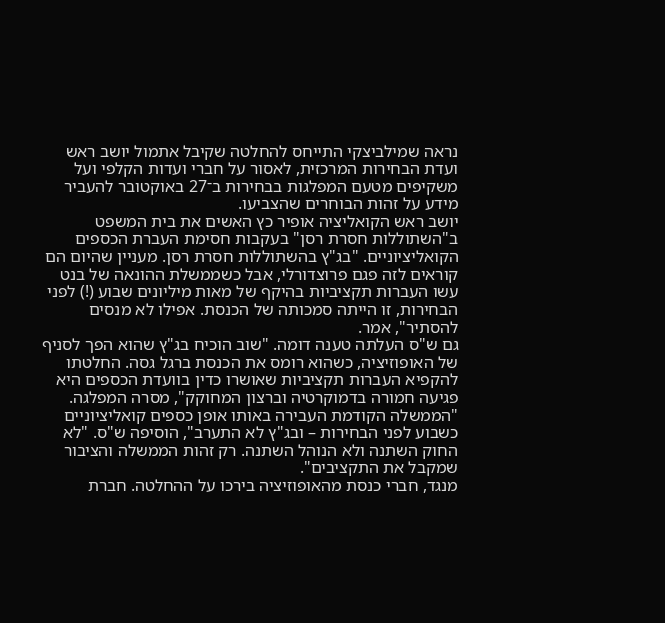נראה שמילביצקי התייחס להחלטה שקיבל אתמול יושב ראש ועדת הבחירות המרכזית, לאסור על חברי ועדות הקלפי ועל משקיפים מטעם המפלגות בבחירות ב־27 באוקטובר להעביר מידע על זהות הבוחרים שהצביעו.
יושב ראש הקואליציה אופיר כץ האשים את בית המשפט ב"השתוללות חסרת רסן" בעקבות חסימת העברת הכספים הקואליציוניים. "בג"ץ בהשתוללות חסרת רסן. מעניין שהיום הם קוראים לזה פגם פרוצדורלי, אבל כשממשלת ההונאה של בנט עשו העברות תקציביות בהיקף של מאות מיליונים שבוע (!) לפני הבחירות, זו הייתה סמכותה של הכנסת. אפילו לא מנסים להסתיר", אמר.
גם ש"ס העלתה טענה דומה. "שוב הוכיח בג"ץ שהוא הפך לסניף של האופוזיציה, כשהוא רומס את הכנסת ברגל גסה. החלטתו להקפיא העברות תקציביות שאושרו כדין בוועדת הכספים היא פגיעה חמורה בדמוקרטיה וברצון המחוקק", מסרה המפלגה.
"הממשלה הקודמת העבירה באותו אופן כספים קואליציוניים כשבוע לפני הבחירות – ובג"ץ לא התערב", הוסיפה ש"ס. "לא החוק השתנה ולא הנוהל השתנה. רק זהות הממשלה והציבור שמקבל את התקציבים".
מנגד, חברי כנסת מהאופוזיציה בירכו על ההחלטה. חברת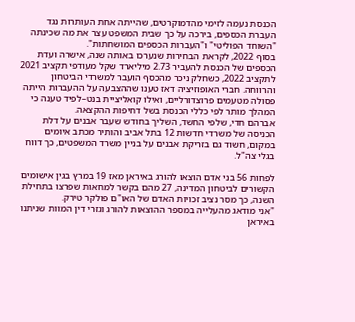הכנסת נעמה לזימי מהדמוקרטים, שהייתה אחת העותרות נגד העברת הכספים, בירכה על כך שבית המשפט עצר את מה שכינתה "השוחד הפוליטי" ו"העברות הכספים המושחתות".
בסוף 2022, לקראת הבחירות שנערכו באותה שנה, אישרה ועדת הכספים של הכנסת להעביר 2.73 מיליארד שקל מעודפי תקציב 2021 לתקציב 2022, כשחלק ניכר מהכסף הועבר למשרדי הביטחון והרווחה. חברי האופוזיציה דאז טענו שההצבעה על ההעברות הייתה פסולה מטעמים פרוצדורליים, ואילו קואליציית בנט–לפיד טענה כי המהלך מותר לפי כללי הכנסת בשל דחיפות ההקצאה.
אברהם חדי, שלפי החשד, השליך בחודש שעבר אבנים על דלת הכניסה של משרדי חדשות 12 בתל אביב והותיר מכתב איומים במקום, חשוד גם בזריקת אבנים על בניין משרד המשפטים, כך דווח בגלי צה"ל.

לפחות 56 בני אדם הוצאו להורג באיראן מאז 19 במרץ בגין אישומים הקשורים לביטחון המדינה, 27 מהם בקשר למחאות שפרצו בתחילת השנה, כך מסר נציב זכויות האדם של האו"ם פולקר טירק.
"אני מודאג מהעלייה במספר ההוצאות להורג וגזרי דין המוות שניתנו באיראן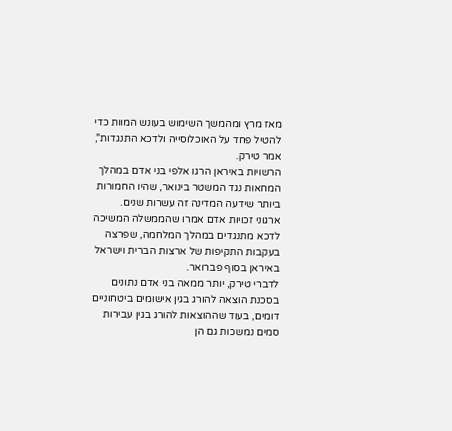מאז מרץ ומהמשך השימוש בעונש המוות כדי להטיל פחד על האוכלוסייה ולדכא התנגדות", אמר טירק.
הרשויות באיראן הרגו אלפי בני אדם במהלך המחאות נגד המשטר בינואר, שהיו החמורות ביותר שידעה המדינה זה עשרות שנים.
ארגוני זכויות אדם אמרו שהממשלה המשיכה לדכא מתנגדים במהלך המלחמה, שפרצה בעקבות התקיפות של ארצות הברית וישראל באיראן בסוף פברואר.
לדברי טירק, יותר ממאה בני אדם נתונים בסכנת הוצאה להורג בגין אישומים ביטחוניים דומים, בעוד שההוצאות להורג בגין עבירות סמים נמשכות גם הן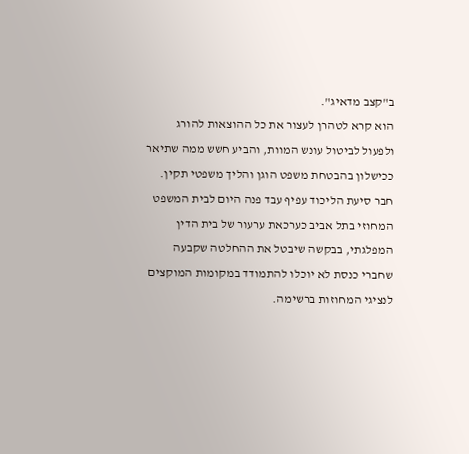ב"קצב מדאיג".
הוא קרא לטהרן לעצור את כל ההוצאות להורג ולפעול לביטול עונש המוות, והביע חשש ממה שתיאר ככישלון בהבטחת משפט הוגן והליך משפטי תקין.
חבר סיעת הליכוד עפיף עבד פנה היום לבית המשפט המחוזי בתל אביב כערכאת ערעור של בית הדין המפלגתי, בבקשה שיבטל את ההחלטה שקבעה שחברי כנסת לא יוכלו להתמודד במקומות המוקצים לנציגי המחוזות ברשימה.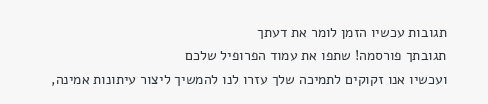תגובות עכשיו הזמן לומר את דעתך
תגובתך פורסמה! שתפו את עמוד הפרופיל שלכם
ועכשיו אנו זקוקים לתמיכה שלך עזרו לנו להמשיך ליצור עיתונות אמינה,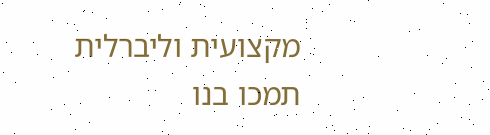מקצועית וליברלית
תמכו בנו